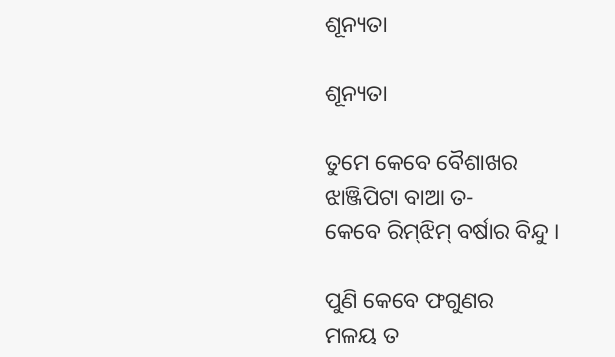ଶୂନ୍ୟତା

ଶୂନ୍ୟତା

ତୁମେ କେବେ ବୈଶାଖର
ଝାଞ୍ଜିପିଟା ବାଆ ତ-
କେବେ ରିମ୍‌ଝିମ୍ ବର୍ଷାର ବିନ୍ଦୁ ।

ପୁଣି କେବେ ଫଗୁଣର
ମଳୟ ତ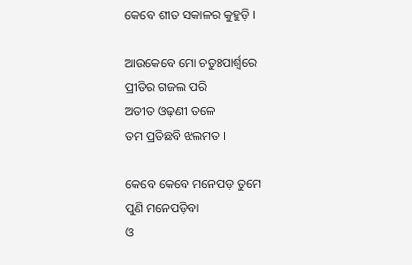କେବେ ଶୀତ ସକାଳର କୁହୁଡ଼ି ।

ଆଉକେବେ ମୋ ଚତୁଃପାର୍ଶ୍ୱରେ
ପ୍ରୀତିର ଗଜଲ ପରି
ଅତୀତ ଓଢ଼ଣୀ ତଳେ
ତମ ପ୍ରତିଛବି ଝଲମତ ।

କେବେ କେବେ ମନେପଡ଼ ତୁମେ
ପୁଣି ମନେପଡ଼ିବା
ଓ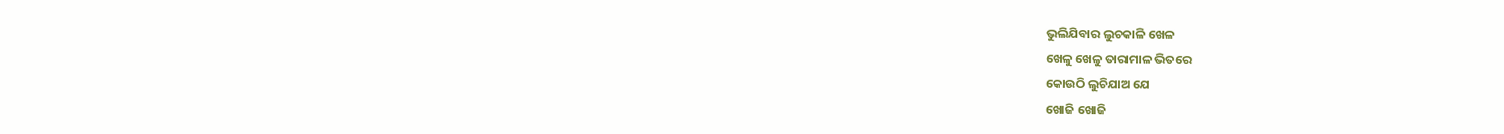ଭୁଲିଯିବାର ଲୁଚକାଳି ଖେଳ
ଖେଳୁ ଖେଳୁ ତାରାମାଳ ଭିତରେ
କୋଉଠି ଲୁଚିଯାଅ ଯେ
ଖୋଜି ଖୋଜି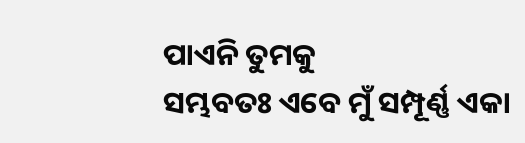ପାଏନି ତୁମକୁ
ସମ୍ଭବତଃ ଏବେ ମୁଁ ସମ୍ପୂର୍ଣ୍ଣ ଏକା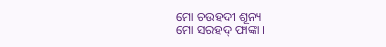ମୋ ଚଉହଦୀ ଶୂନ୍ୟ
ମୋ ସରହଦ୍ ଫାଙ୍କା ।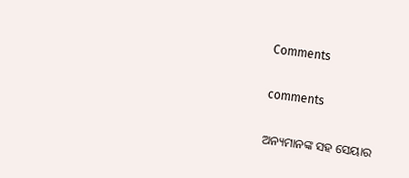Comments

comments

ଅନ୍ୟମାନଙ୍କ ସହ ସେୟାର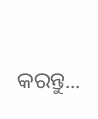କରନ୍ତୁ...